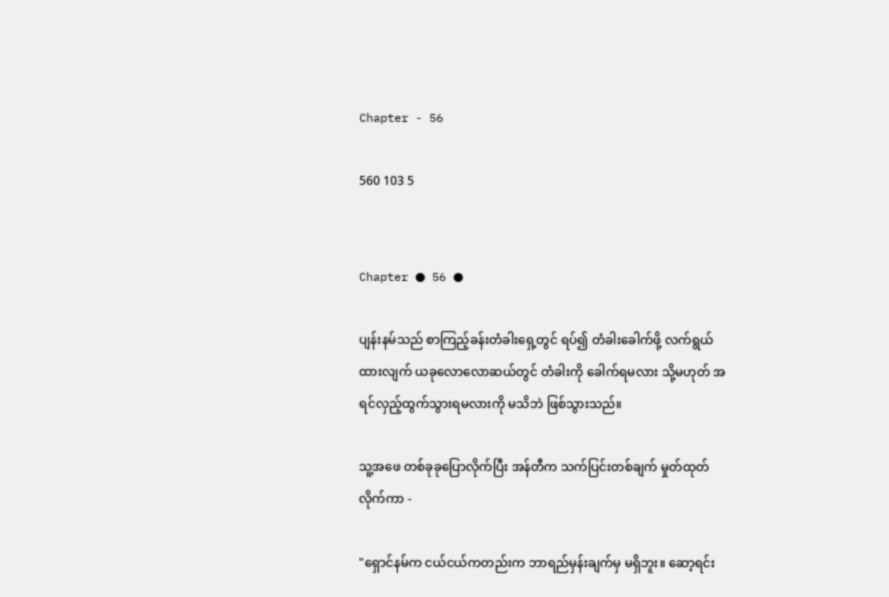Chapter - 56

560 103 5


Chapter ● 56 ●

ပျန်းနမ်သည် စာကြည့်ခန်းတံခါးရှေ့တွင် ရပ်၍ တံခါးခေါက်ဖို့ လက်ရွယ်ထားလျက် ယခုလောလောဆယ်တွင် တံခါးကို ခေါက်ရမလား သို့မဟုတ် အရင်လှည့်ထွက်သွားရမလားကို မသိဘဲ ဖြစ်သွားသည်။

သူ့အဖေ တစ်ခုခုပြောလိုက်ပြီး အန်တီက သက်ပြင်းတစ်ချက် မှုတ်ထုတ်လိုက်ကာ -

"ရှောင်နမ်က ငယ်ငယ်ကတည်းက ဘာရည်မှန်းချက်မှ မရှိဘူး။ ဆော့ရင်း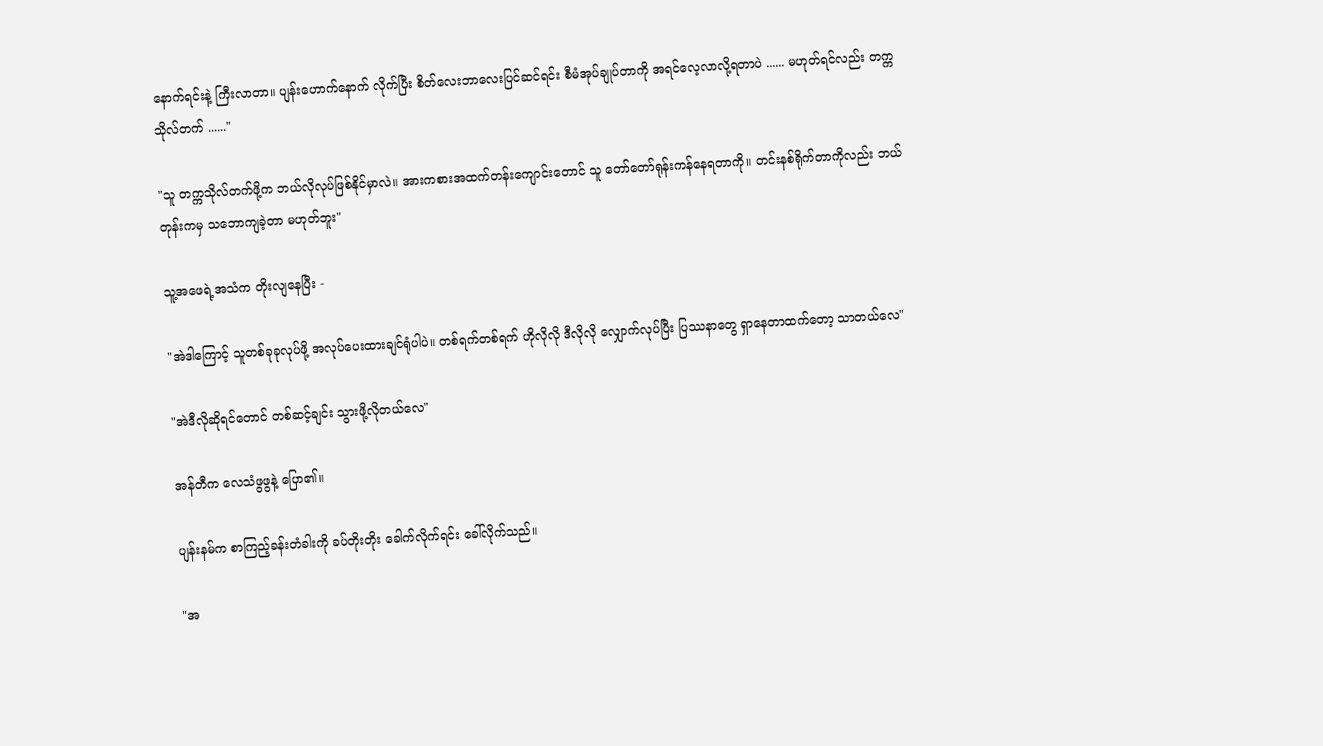နောက်ရင်းနဲ့ ကြီးလာတာ။ ပျန်းဟောက်နောက် လိုက်ပြီး စိတ်လေးဘာလေးပြင်ဆင်ရင်း စီမံအုပ်ချုပ်တာကို အရင်လေ့လာလို့ရတာပဲ ...... မဟုတ်ရင်လည်း တက္ကသိုလ်တက် ......"

"သူ တက္ကသိုလ်တက်ဖို့က ဘယ်လိုလုပ်ဖြစ်နိုင်မှာလဲ။ အားကစားအထက်တန်းကျောင်းတောင် သူ တော်တော်ရုန်းကန်နေရတာကို။ တင်းနစ်ရိုက်တာကိုလည်း ဘယ်တုန်းကမှ သဘောကျခဲ့တာ မဟုတ်ဘူး"

သူ့အဖေရဲ့အသံက တိုးလျနေပြီး -

"အဲဒါကြောင့် သူတစ်ခုခုလုပ်ဖို့ အလုပ်ပေးထားချင်ရုံပါပဲ။ တစ်ရက်တစ်ရက် ဟိုလိုလို ဒီလိုလို လျှောက်လုပ်ပြီး ပြဿနာတွေ ရှာနေတာထက်တော့ သာတယ်လေ"

"အဲဒီလိုဆိုရင်တောင် တစ်ဆင့်ချင်း သွားဖို့လိုတယ်လေ"

အန်တီက လေသံဖွဖွနဲ့ ပြော၏။

ပျန်းနမ်က စာကြည့်ခန်းတံခါးကို ခပ်တိုးတိုး ခေါက်လိုက်ရင်း ခေါ်လိုက်သည်။

"အ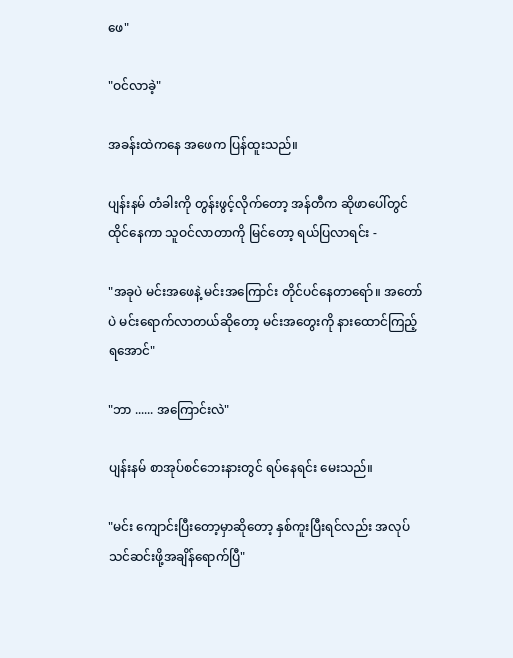ဖေ"

"ဝင်လာခဲ့"

အခန်းထဲကနေ အဖေက ပြန်ထူးသည်။

ပျန်းနမ် တံခါးကို တွန်းဖွင့်လိုက်တော့ အန်တီက ဆိုဖာပေါ်တွင် ထိုင်နေကာ သူဝင်လာတာကို မြင်တော့ ရယ်ပြလာရင်း -

"အခုပဲ မင်းအဖေနဲ့ မင်းအကြောင်း တိုင်ပင်နေတာရော်။ အတော်ပဲ မင်းရောက်လာတယ်ဆိုတော့ မင်းအတွေးကို နားထောင်ကြည့်ရအောင်"

"ဘာ ...... အကြောင်းလဲ"

ပျန်းနမ် စာအုပ်စင်ဘေးနားတွင် ရပ်နေရင်း မေးသည်။

"မင်း ကျောင်းပြီးတော့မှာဆိုတော့ နှစ်ကူးပြီးရင်လည်း အလုပ်သင်ဆင်းဖို့အချိန်ရောက်ပြီ"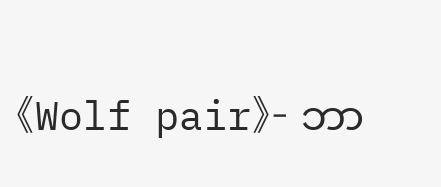《Wolf pair》- ဘာ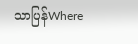သာပြန်Where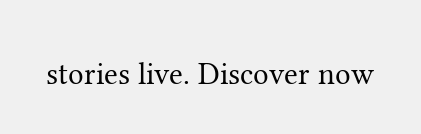stories live. Discover now